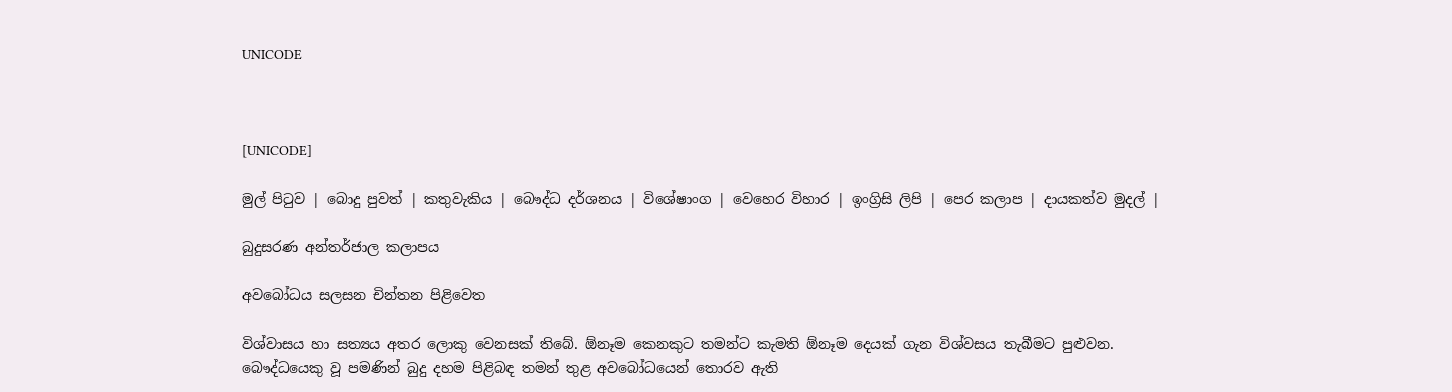UNICODE



[UNICODE]

මුල් පිටුව | බොදු පුවත් | කතුවැකිය | බෞද්ධ දර්ශනය | විශේෂාංග | වෙහෙර විහාර | ඉංග්‍රිසි ලිපි | පෙර කලාප | දායකත්ව මුදල් |

බුදුසරණ අන්තර්ජාල කලාපය

අවබෝධය සලසන චින්තන පිළිවෙත

විශ්වාසය හා සත්‍යය අතර ලොකු වෙනසක් තිබේ. ඕනෑම කෙනකුට තමන්ට කැමති ඕනෑම දෙයක් ගැන විශ්වසය තැබීමට පුළුවන. බෞද්ධයෙකු වූ පමණින් බුදු දහම පිළිබඳ තමන් තුළ අවබෝධයෙන් තොරව ඇති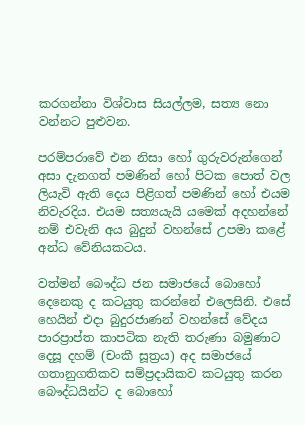කරගන්නා විශ්වාස සියල්ලම, සත්‍ය නො වන්නට පුළුවන.

පරම්පරාවේ එන නිසා හෝ ගුරුවරුන්ගෙන් අසා දැනගත් පමණින් හෝ පිටක පොත් වල ලියැවි ඇති දෙය පිළිගත් පමණින් හෝ එයම නිවැරදිය. එයම සත්‍යයැයි යමෙක් අදහන්නේ නම් එවැනි අය බුදුන් වහන්සේ උපමා කළේ අන්ධ වේනියකටය.

වත්මන් බෞද්ධ ජන සමාජයේ බොහෝ දෙනෙකු ද කටයුතු කරන්නේ එලෙසිනි. එසේ හෙයින් එදා බුදුරජාණන් වහන්සේ වේදය පාරප්‍රාප්ත කාපටික නැති තරුණා බමුණාට දෙසූ දහම් (චංකී සූත්‍රය) අද සමාජයේ ගතානුගතිකව සම්ප්‍රදායිකව කටයුතු කරන බෞද්ධයින්ට ද බොහෝ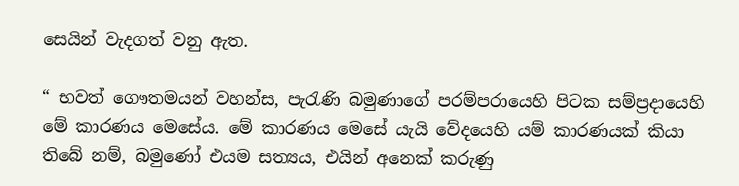සෙයින් වැදගත් වනු ඇත.

“ භවත් ගෞතමයන් වහන්ස, පැරැණි බමුණාගේ පරම්පරායෙහි පිටක සම්ප්‍රදායෙහි මේ කාරණය මෙසේය. මේ කාරණය මෙසේ යැයි වේදයෙහි යම් කාරණයක් කියා තිබේ නම්, බමුණෝ එයම සත්‍යය, එයින් අනෙක් කරුණු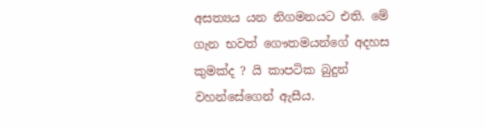අසත්‍යය යන නිගමනයට එති. මේ ගැන භවත් ගෞතමයන්ගේ අදහස කුමක්ද ? යි කාපටික බුදුන් වහන්සේගෙන් ඇසීය.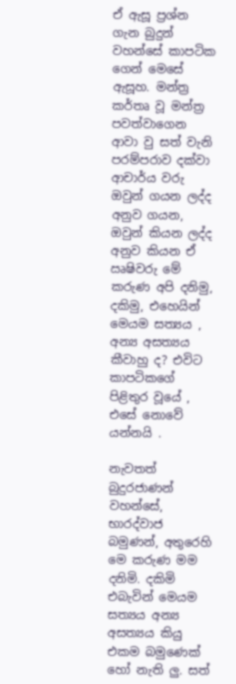ඒ ඇසූ ප්‍රශ්න ගැන බුදුන් වහන්සේ කාපටික ගෙන් මෙසේ ඇසූහ. මන්ත්‍ර කර්තෘ වූ මන්ත්‍ර පවත්වාගෙන ආවා වු සත් වැනි පරම්පරාව දක්වා ආචාර්ය වරු ඔවුන් ගයන ලද්ද අනුව ගයන, ඔවුන් කියන ලද්ද අනුව කියන ඒ ඍෂිවරු මේ කරුණ අපි දනිමු, දකිමු, එහෙයින් මෙයම සත්‍යය , අන්‍ය අසත්‍යය කීවාහු ද? එවිට කාපටිකගේ පිළිතුර වූයේ , එසේ නොවේ යන්නයි .

නැවතත් බුදුරජාණන් වහන්සේ, භාරද්වාජ බමුණන්, අතුරෙහි මෙ කරුණ මම දනිමි. දකිමි එබැවින් මෙයම සත්‍යය අන්‍ය අසත්‍යය කියු එකම බමුණෙක් හෝ නැති ලු. සත්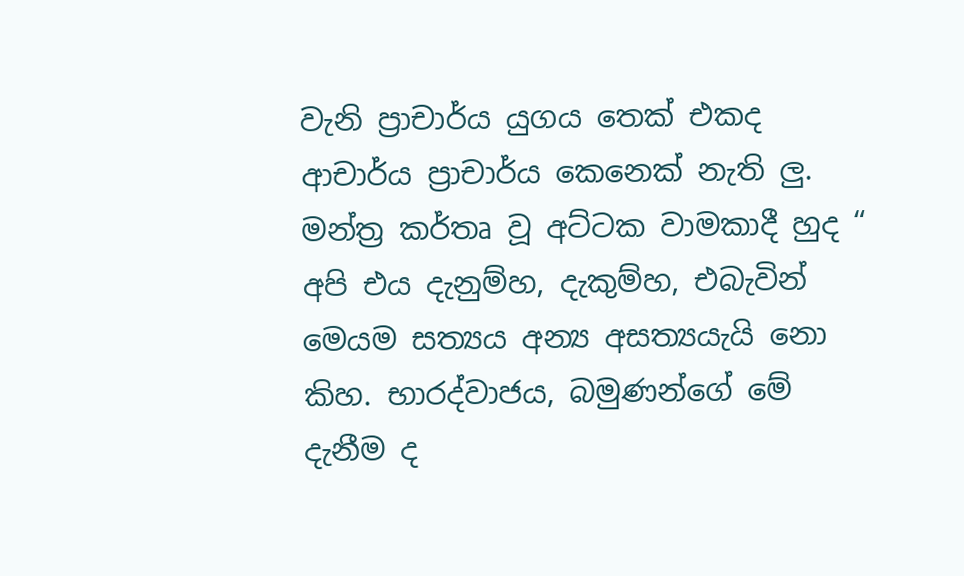වැනි ප්‍රාචාර්ය යුගය තෙක් එකද ආචාර්ය ප්‍රාචාර්ය කෙනෙක් නැති ලු. මන්ත්‍ර කර්තෘ වූ අට්ටක වාමකාදී හුද “ අපි එය දැනුම්හ, දැකුම්හ, එබැවින් මෙයම සත්‍යය අන්‍ය අසත්‍යයැයි නො කිහ. භාරද්වාජය, බමුණන්ගේ මේ දැනීම ද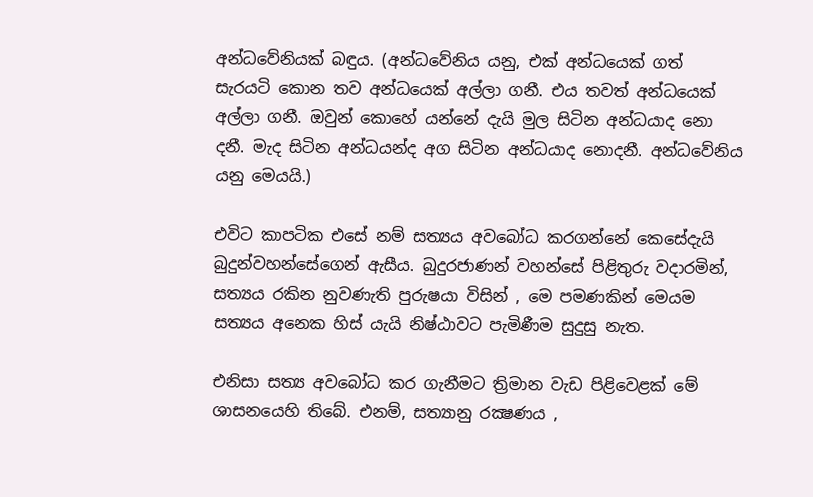අන්ධවේනියක් බඳුය. (අන්ධවේනිය යනු, එක් අන්ධයෙක් ගත් සැරයටි කොන තව අන්ධයෙක් අල්ලා ගනී. එය තවත් අන්ධයෙක් අල්ලා ගනී. ඔවුන් කොහේ යන්නේ දැයි මුල සිටින අන්ධයාද නො දනී. මැද සිටින අන්ධයන්ද අග සිටින අන්ධයාද නොදනී. අන්ධවේනිය යනු මෙයයි.)

එවිට කාපටික එසේ නම් සත්‍යය අවබෝධ කරගන්නේ කෙසේදැයි බුදුන්වහන්සේගෙන් ඇසීය. බුදුරජාණන් වහන්සේ පිළිතුරු වදාරමින්, සත්‍යය රකින නුවණැති පුරුෂයා විසින් , මෙ පමණකින් මෙයම සත්‍යය අනෙක හිස් යැයි නිෂ්ඨාවට පැමිණීම සුදුසු නැත.

එනිසා සත්‍ය අවබෝධ කර ගැනීමට ත්‍රිමාන වැඩ පිළිවෙළක් මේ ශාසනයෙහි තිබේ. එනම්, සත්‍යානු රක්‍ෂණය ,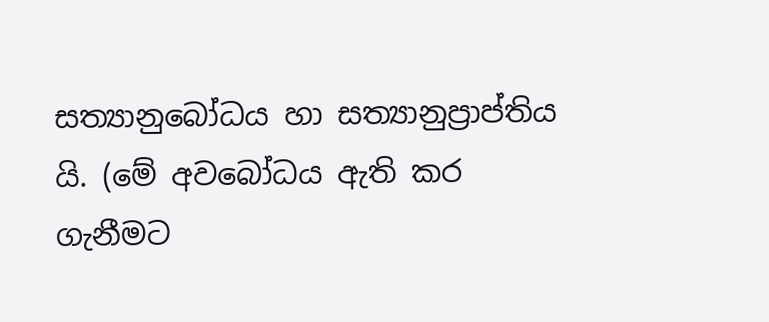සත්‍යානුබෝධය හා සත්‍යානුප්‍රාප්තිය යි. (මේ අවබෝධය ඇති කර ගැනීමට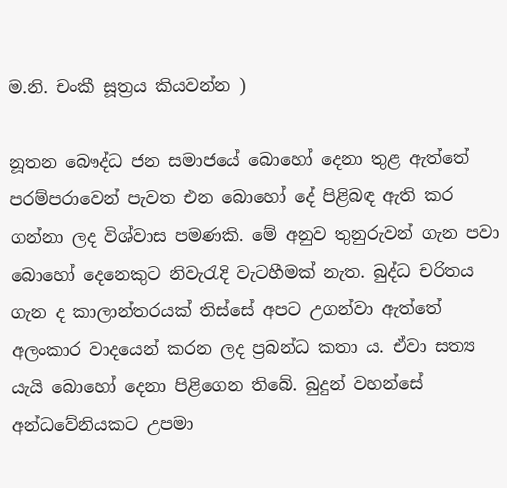ම.නි. චංකී සූත්‍රය කියවන්න )

නූතන බෞද්ධ ජන සමාජයේ බොහෝ දෙනා තුළ ඇත්තේ පරම්පරාවෙන් පැවත එන බොහෝ දේ පිළිබඳ ඇති කර ගන්නා ලද විශ්වාස පමණකි. මේ අනුව තුනුරුවන් ගැන පවා බොහෝ දෙනෙකුට නිවැරැදි වැටහීමක් නැත. බුද්ධ චරිතය ගැන ද කාලාන්තරයක් තිස්සේ අපට උගන්වා ඇත්තේ අලංකාර වාදයෙන් කරන ලද ප්‍රබන්ධ කතා ය. ඒවා සත්‍ය යැයි බොහෝ දෙනා පිළිගෙන තිබේ. බුදුන් වහන්සේ අන්ධවේනියකට උපමා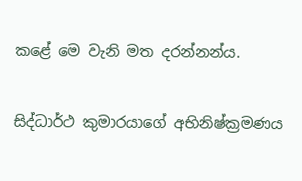කළේ මෙ වැනි මත දරන්නන්ය.

සිද්ධාර්ථ කුමාරයාගේ අභිනිෂ්ක්‍රමණය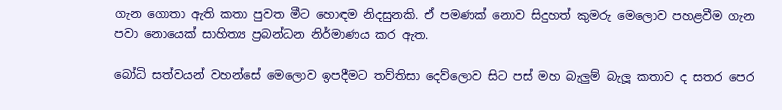ගැන ගොතා ඇති කතා පුවත මීට හොඳම නිදසුනකි. ඒ පමණක් නොව සිදුහත් කුමරු මෙලොව පහළවීම ගැන පවා නොයෙක් සාහිත්‍ය ප්‍රබන්ධන නිර්මාණය කර ඇත.

බෝධි සත්වයන් වහන්සේ මෙලොව ඉපදීමට තව්තිසා දෙව්ලොව සිට පස් මහ බැලුම් බැලූ කතාව ද සතර පෙර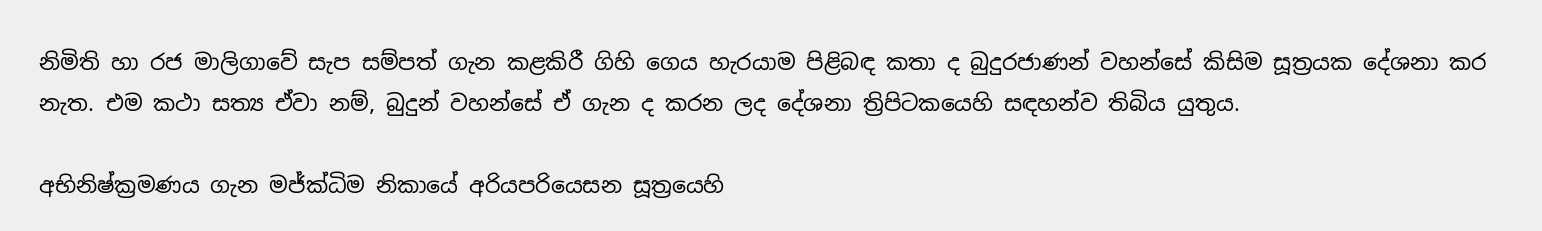නිමිති හා රජ මාලිගාවේ සැප සම්පත් ගැන කළකිරී ගිහි ගෙය හැරයාම පිළිබඳ කතා ද බුදුරජාණන් වහන්සේ කිසිම සූත්‍රයක දේශනා කර නැත. එම කථා සත්‍ය ඒවා නම්, බුදුන් වහන්සේ ඒ ගැන ද කරන ලද දේශනා ත්‍රිපිටකයෙහි සඳහන්ව තිබිය යුතුය.

අභිනිෂ්ක්‍රමණය ගැන මජ්ක්‍ධිම නිකායේ අරියපරියෙසන සූත්‍රයෙහි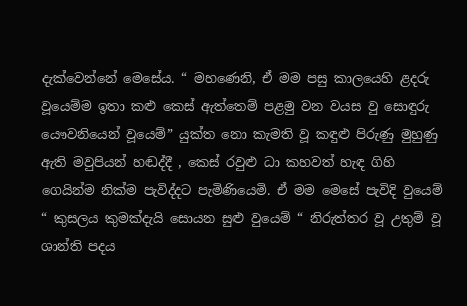දැක්වෙන්නේ මෙසේය. “ මහණෙනි, ඒ මම පසු කාලයෙහි ළදරු වූයෙම්ම ඉතා කළු කෙස් ඇත්තෙම් පළමු වන වයස වු සොඳුරු යෞවනියෙන් වූයෙම්” යුක්ත නො කැමති වූ කඳුළු පිරුණු මුහුණු ඇති මවුපියන් හඬද්දී , කෙස් රවුළු ධා කහවත් හැඳ ගිහි ගෙයින්ම නික්ම පැවිද්දට පැමිණියෙමි. ඒ මම මෙසේ පැවිදි වුයෙම් “ කුසලය කුමක්දැයි සොයන සුළු වුයෙම් “ නිරුත්තර වූ උතුම් වූ ශාන්ති පදය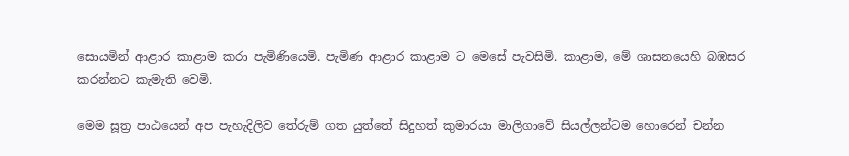සොයමින් ආළාර කාළාම කරා පැමිණියෙමි. පැමිණ ආළාර කාළාම ට මෙසේ පැවසිමි. කාළාම, මේ ශාසනයෙහි බඹසර කරන්නට කැමැති වෙමි.

මෙම සූත්‍ර පාඨයෙන් අප පැහැදිලිව තේරුම් ගත යුත්තේ සිදුහත් කුමාරයා මාලිගාවේ සියල්ලන්ටම හොරෙන් චන්න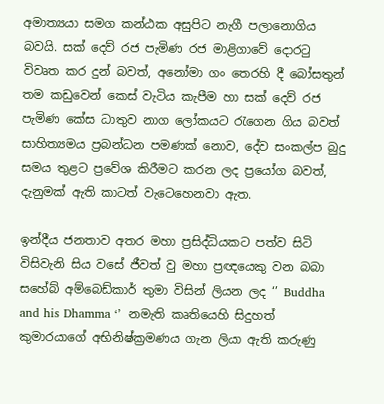අමාත්‍යයා සමග කන්ඨක අසුපිට නැගී පලානොගිය බවයි. සක් දෙව් රජ පැමිණ රජ මාළිගාවේ දොරටු විවෘත කර දුන් බවත්, අනෝමා ගං තෙරහි දී බෝසතුන් තම කඩුවෙන් කෙස් වැටිය කැපීම හා සක් දෙව් රජ පැමිණ කේස ධාතුව නාග ලෝකයට රැගෙන ගිය බවත් සාහිත්‍යමය ප්‍රබන්ධන පමණක් නොව, දේව සංකල්ප බුදු සමය තුළට ප්‍රවේශ කිරීමට කරන ලද ප්‍රයෝග බවත්, දැනුමක් ඇති කාටත් වැටෙහෙනවා ඇත.

ඉන්දීය ජනතාව අතර මහා ප්‍රසිද්ධියකට පත්ව සිටි විසිවැනි සිය වසේ ජීවත් වු මහා ප්‍රඥයෙකු වන බබා සහේබ් අම්බෙඩ්කාර් තුමා විසින් ලියන ලද ‘’ Buddha and his Dhamma ‘’  නමැති කෘතියෙහි සිදුහත් කුමාරයාගේ අභිනිෂ්ක්‍රමණය ගැන ලියා ඇති කරුණු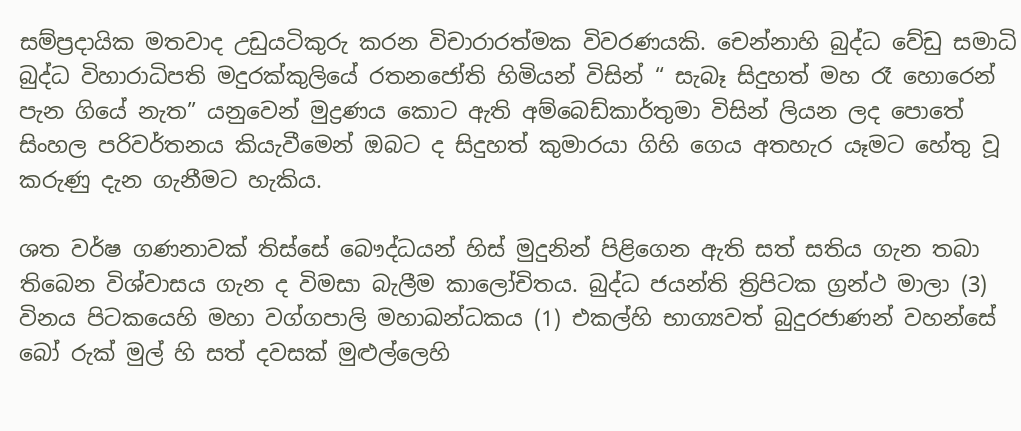සම්ප්‍රදායික මතවාද උඩුයටිකුරු කරන විචාරාරත්මක විවරණයකි. චෙන්නාහි බුද්ධ වේඩු සමාධි බුද්ධ විහාරාධිපති මදුරක්කුලියේ රතනජෝති හිමියන් විසින් “ සැබෑ සිදුහත් මහ රෑ හොරෙන් පැන ගියේ නැත” යනුවෙන් මුද්‍රණය කොට ඇති අම්බෙඩ්කාර්තුමා විසින් ලියන ලද පොතේ සිංහල පරිවර්තනය කියැවීමෙන් ඔබට ද සිදුහත් කුමාරයා ගිහි ගෙය අතහැර යෑමට හේතු වූ කරුණු දැන ගැනීමට හැකිය.

ශත වර්ෂ ගණනාවක් තිස්සේ බෞද්ධයන් හිස් මුදුනින් පිළිගෙන ඇති සත් සතිය ගැන තබා තිබෙන විශ්වාසය ගැන ද විමසා බැලීම කාලෝචිතය. බුද්ධ ජයන්ති ත්‍රිපිටක ග්‍රන්ථ මාලා (3) විනය පිටකයෙහි මහා වග්ගපාලි මහාඛන්ධකය (1) එකල්හි භාග්‍යවත් බුදුරජාණන් වහන්සේ බෝ රුක් මුල් හි සත් දවසක් මුළුල්ලෙහි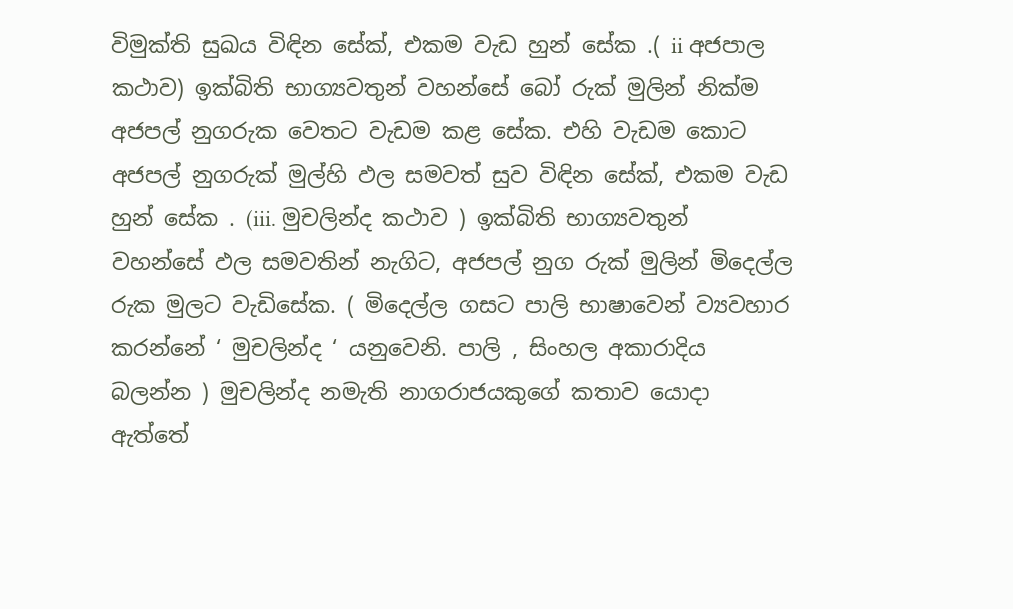විමුක්ති සුඛය විඳින සේක්, එකම වැඩ හුන් සේක .( ii අජපාල කථාව) ඉක්බිති භාග්‍යවතුන් වහන්සේ බෝ රුක් මුලින් නික්ම අජපල් නුගරුක වෙතට වැඩම කළ සේක. එහි වැඩම කොට අජපල් නුගරුක් මුල්හි ඵල සමවත් සුව විඳින සේක්, එකම වැඩ හුන් සේක . (iii. මුචලින්ද කථාව ) ඉක්බිති භාග්‍යවතුන් වහන්සේ ඵල සමවතින් නැගිට, අජපල් නුග රුක් මුලින් මිදෙල්ල රුක මුලට වැඩිසේක. ( මිදෙල්ල ගසට පාලි භාෂාවෙන් ව්‍යවහාර කරන්නේ ‘ මුචලින්ද ‘ යනුවෙනි. පාලි , සිංහල අකාරාදිය බලන්න ) මුචලින්ද නමැති නාගරාජයකුගේ කතාව යොදා ඇත්තේ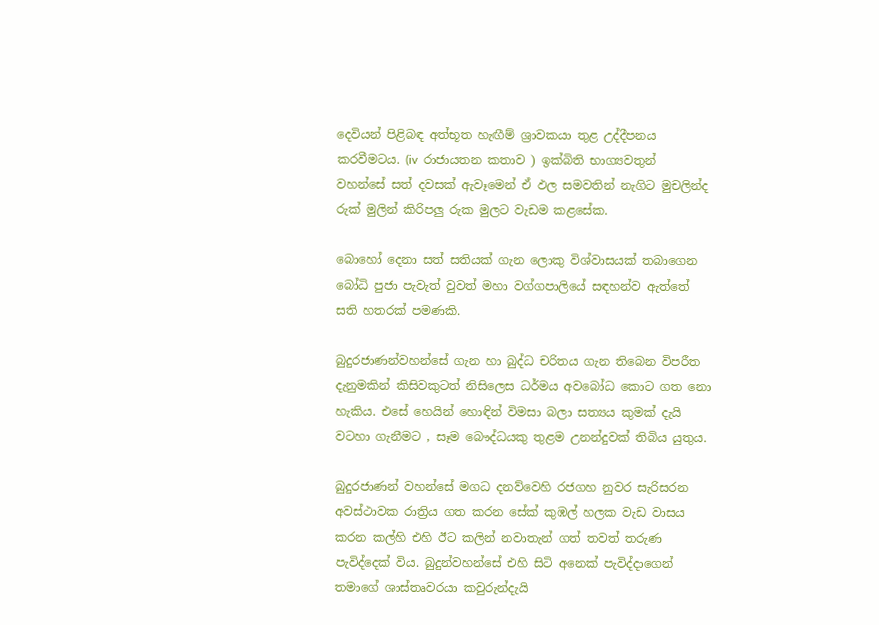දෙවියන් පිළිබඳ අත්භූත හැඟීම් ශ්‍රාවකයා තුළ උද්දීපනය කරවීමටය. (iv  රාජායතන කතාව ) ඉක්බිති භාග්‍යවතුන් වහන්සේ සත් දවසක් ඇවෑමෙන් ඒ ඵල සමවතින් නැගිට මුචලින්ද රුක් මුලින් කිරිපලු රුක මුලට වැඩම කළසේක.

බොහෝ දෙනා සත් සතියක් ගැන ලොකු විශ්වාසයක් තබාගෙන බෝධි පුජා පැවැත් වුවත් මහා වග්ගපාලියේ සඳහන්ව ඇත්තේ සති හතරක් පමණකි.

බුදුරජාණන්වහන්සේ ගැන හා බුද්ධ චරිතය ගැන තිබෙන විපරීත දැනුමකින් කිසිවකුටත් නිසිලෙස ධර්මය අවබෝධ කොට ගත නො හැකිය. එසේ හෙයින් හොඳින් විමසා බලා සත්‍යය කුමක් දැයි වටහා ගැනීමට , සෑම බෞද්ධයකු තුළම උනන්දුවක් තිබිය යුතුය.

බුදුරජාණන් වහන්සේ මගධ දනව්වෙහි රජගහ නුවර සැරිසරන අවස්ථාවක රාත්‍රිය ගත කරන සේක් කුඹල් හලක වැඩ වාසය කරන කල්හි එහි ඊට කලින් නවාතැන් ගත් තවත් තරුණ පැවිද්දෙක් විය. බුදුන්වහන්සේ එහි සිටි අනෙක් පැවිද්දාගෙන් තමාගේ ශාස්තෘවරයා කවුරුන්දැයි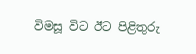විමසූ විට ඊට පිළිතුරු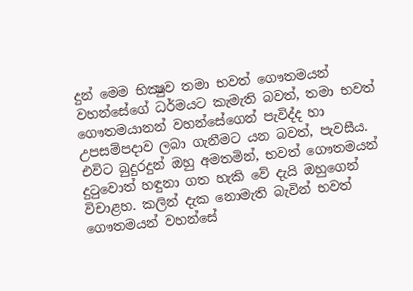දුන් මෙම භික්‍ෂුව තමා භවත් ගෞතමයන් වහන්සේගේ ධර්මයට කැමැති බවත්, තමා භවත් ගෞතමයානන් වහන්සේගෙන් පැවිද්ද හා උපසම්පදාව ලබා ගැනීමට යන බවත්, පැවසීය. එවිට බුදුරදුන් ඔහු අමතමින්, භවත් ගෞතමයන් දුටුවොත් හඳුනා ගත හැකි වේ දැයි ඔහුගෙන් විචාළහ. කලින් දැක නොමැති බැවින් භවත් ගෞතමයන් වහන්සේ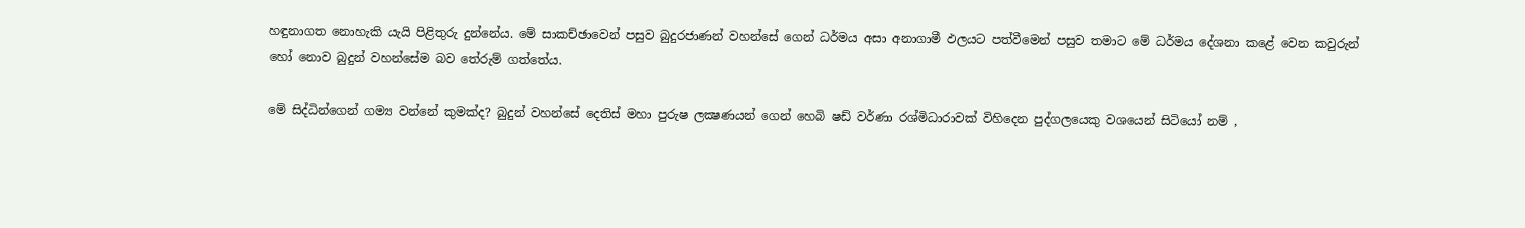හඳුනාගත නොහැකි යැයි පිළිතුරු දුන්නේය. මේ සාකච්ඡාවෙන් පසුව බුදුරජාණන් වහන්සේ ගෙන් ධර්මය අසා අනාගාමී ඵලයට පත්වීමෙන් පසුව තමාට මේ ධර්මය දේශනා කළේ වෙන කවුරුන් හෝ නොව බුදුන් වහන්සේම බව තේරුම් ගත්තේය.

මේ සිද්ධින්ගෙන් ගම්‍ය වන්නේ කුමක්ද? බුදුන් වහන්සේ දෙතිස් මහා පුරුෂ ලක්‍ෂණයන් ගෙන් හෙබි ෂඩ් වර්ණා රශ්මිධාරාවක් විහිදෙන පුද්ගලයෙකු වශයෙන් සිටියෝ නම් ,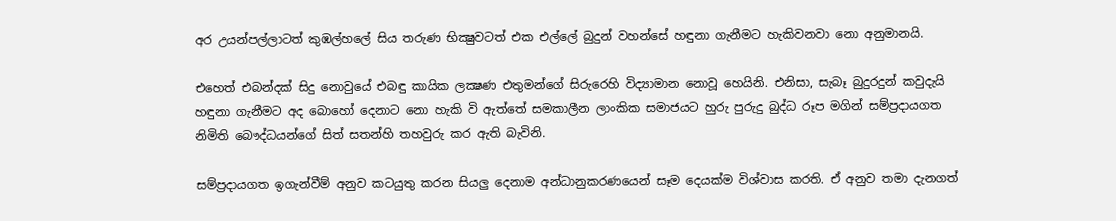අර උයන්පල්ලාටත් කුඹල්හලේ සිය තරුණ භික්‍ෂුවටත් එක එල්ලේ බුදුන් වහන්සේ හඳුනා ගැනීමට හැකිවනවා නො අනුමානයි.

එහෙත් එබන්දක් සිදු නොවුයේ එබඳු කායික ලක්‍ෂණ එතුමන්ගේ සිරුරෙහි විද්‍යාමාන නොවූ හෙයිනි. එනිසා, සැබෑ බුදුරදුන් කවුදැයි හඳුනා ගැනීමට අද බොහෝ දෙනාට නො හැකි වි ඇත්තේ සමකාලීන ලාංකික සමාජයට හුරු පුරුදු බුද්ධ රූප මගින් සම්ප්‍රදායගත නිමිති බෞද්ධයන්ගේ සිත් සතන්හි තහවුරු කර ඇති බැවිනි.

සම්ප්‍රදායගත ඉගැන්වීම් අනුව කටයුතු කරන සියලු දෙනාම අන්ධානුකරණයෙන් සෑම දෙයක්ම විශ්වාස කරති. ඒ අනුව තමා දැනගත්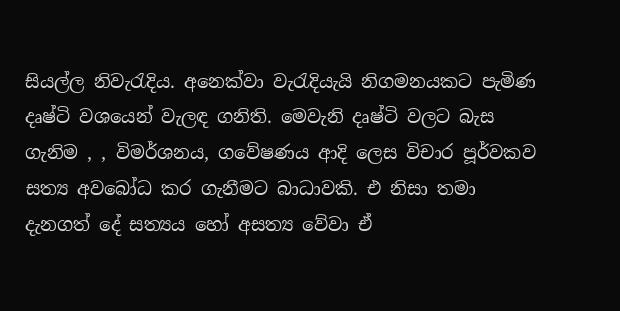සියල්ල නිවැරැදිය. අනෙක්වා වැරැදියැයි නිගමනයකට පැමිණ දෘෂ්ටි වශයෙන් වැලඳ ගනිති. මෙවැනි දෘෂ්ටි වලට බැස ගැනිම , , විමර්ශනය, ගවේෂණය ආදි ලෙස විචාර පූර්වකව සත්‍ය අවබෝධ කර ගැනීමට බාධාවකි. එ නිසා තමා දැනගත් දේ සත්‍යය හෝ අසත්‍ය වේවා ඒ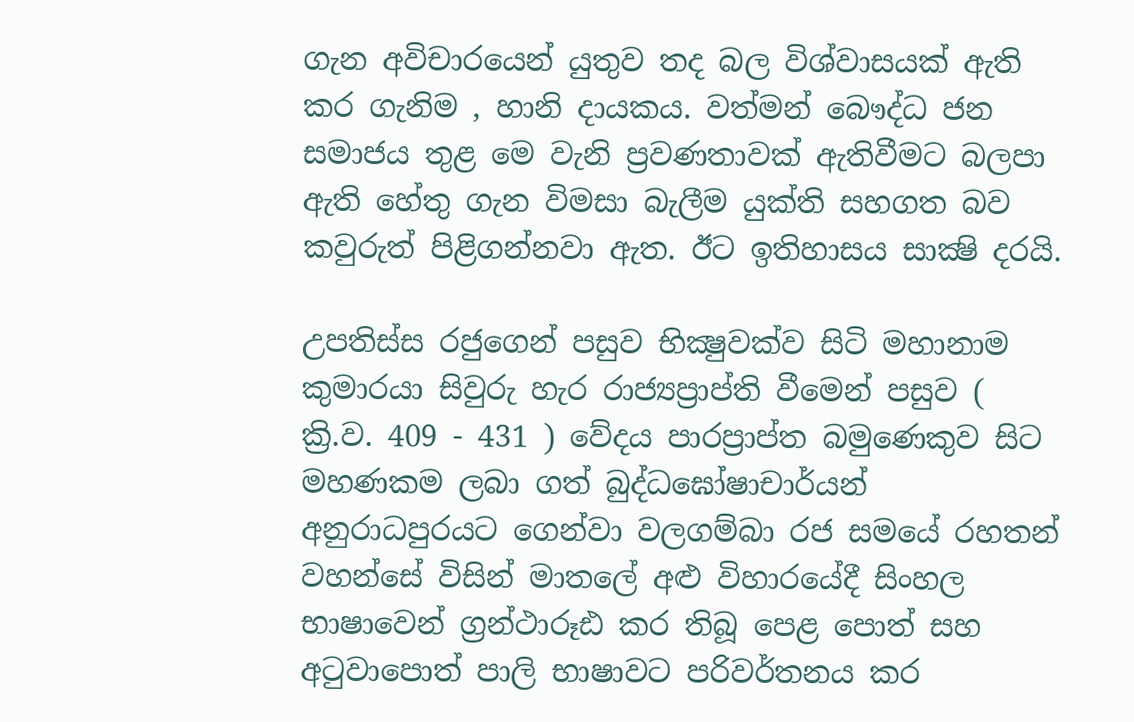ගැන අවිචාරයෙන් යුතුව තද බල විශ්වාසයක් ඇති කර ගැනිම , හානි දායකය. වත්මන් බෞද්ධ ජන සමාජය තුළ මෙ වැනි ප්‍රවණතාවක් ඇතිවීමට බලපා ඇති හේතු ගැන විමසා බැලීම යුක්ති සහගත බව කවුරුත් පිළිගන්නවා ඇත. ඊට ඉතිහාසය සාක්‍ෂි දරයි.

උපතිස්ස රජුගෙන් පසුව භික්‍ෂුවක්ව සිටි මහානාම කුමාරයා සිවුරු හැර රාජ්‍යප්‍රාප්ති වීමෙන් පසුව ( ක්‍රි.ව. 409 - 431 ) වේදය පාරප්‍රාප්ත බමුණෙකුව සිට මහණකම ලබා ගත් බුද්ධඝෝෂාචාර්යන් අනුරාධපුරයට ගෙන්වා වලගම්බා රජ සමයේ රහතන් වහන්සේ විසින් මාතලේ අළු විහාරයේදී සිංහල භාෂාවෙන් ග්‍රන්ථාරූඪ කර තිබූ පෙළ පොත් සහ අටුවාපොත් පාලි භාෂාවට පරිවර්තනය කර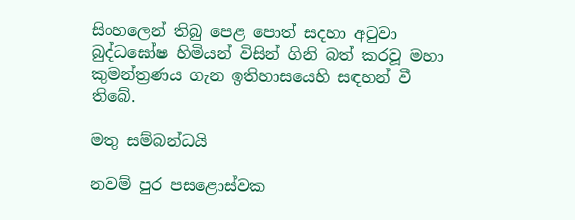සිංහලෙන් තිබු පෙළ පොත් සදහා අටුවා බුද්ධඝෝෂ හිමියන් විසින් ගිනි බත් කරවූ මහා කුමන්ත්‍රණය ගැන ඉතිහාසයෙහි සඳහන් වී තිබේ.

මතු සම්බන්ධයි

නවම් පුර පසළොස්වක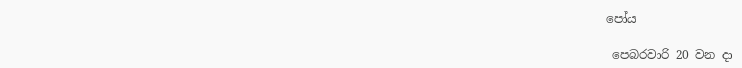පෝය

 පෙබරවාරි 20 වන දා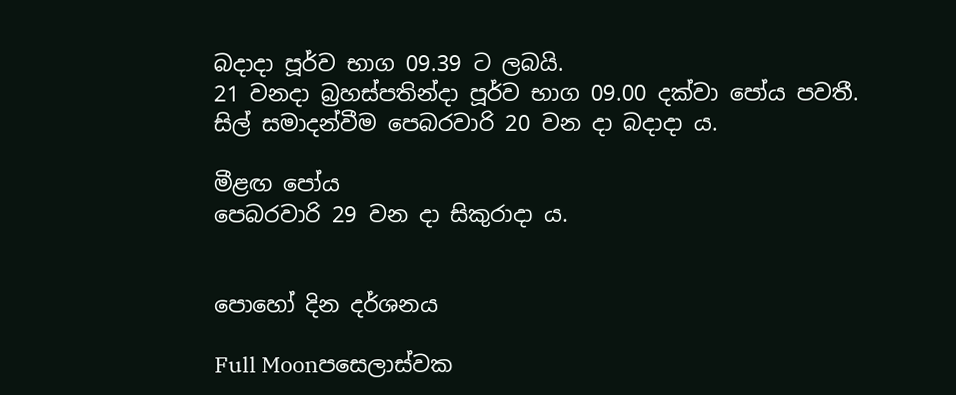බදාදා පූර්ව භාග 09.39 ට ලබයි.
21 වනදා බ්‍රහස්පතින්දා පූර්ව භාග 09.00 දක්වා පෝය පවතී.
සිල් සමාදන්වීම පෙබරවාරි 20 වන දා බදාදා ය.

මීළඟ පෝය
පෙබරවාරි 29 වන දා සිකුරාදා ය.


පොහෝ දින දර්ශනය

Full Moonපසෙලාස්වක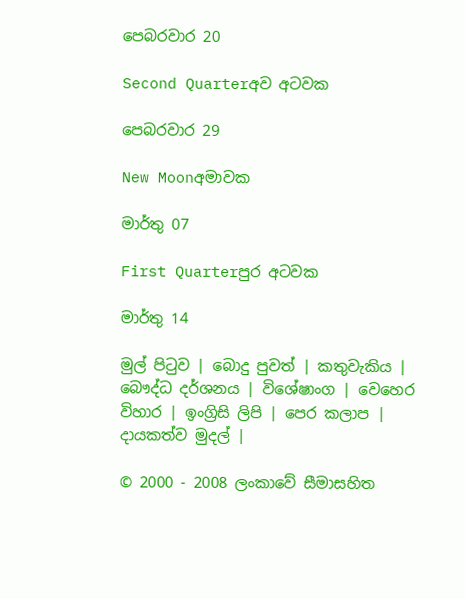පෙබරවාර 20

Second Quarterඅව අටවක

පෙබරවාර 29

New Moonඅමාවක

මාර්තු 07

First Quarterපුර අටවක

මාර්තු 14

මුල් පිටුව | බොදු පුවත් | කතුවැකිය | බෞද්ධ දර්ශනය | විශේෂාංග | වෙහෙර විහාර | ඉංග්‍රිසි ලිපි | පෙර කලාප | දායකත්ව මුදල් |

© 2000 - 2008 ලංකාවේ සීමාසහිත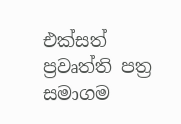එක්සත් ප්‍රවෘත්ති පත්‍ර සමාගම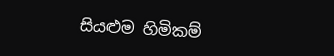සියළුම හිමිකම්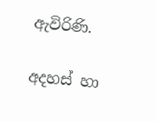ඇවිරිණි.

අදහස් හා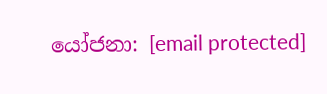යෝජනා: [email protected]